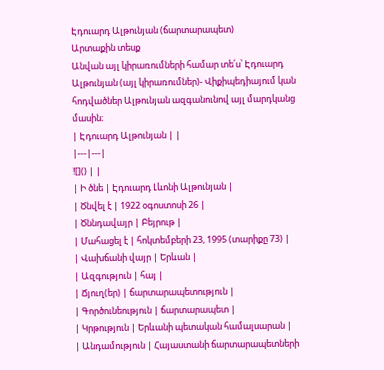Էդուարդ Ալթունյան (ճարտարապետ)
Արտաքին տեսք
Անվան այլ կիրառումների համար տե՛ս՝ Էդուարդ Ալթունյան (այլ կիրառումներ)- Վիքիպեդիայում կան հոդվածներ Ալթունյան ազգանունով այլ մարդկանց մասին։
| Էդուարդ Ալթունյան | |
|---|---|
![]() | |
| Ի ծնե | Էդուարդ Լևոնի Ալթունյան |
| Ծնվել է | 1922 օգոստոսի 26 |
| Ծննդավայր | Բեյրութ |
| Մահացել է | հոկտեմբերի 23, 1995 (տարիքը 73) |
| Վախճանի վայր | Երևան |
| Ազգություն | հայ |
| Ճյուղ(եր) | ճարտարապետություն |
| Գործունեություն | ճարտարապետ |
| Կրթություն | Երևանի պետական համալսարան |
| Անդամություն | Հայաստանի ճարտարապետների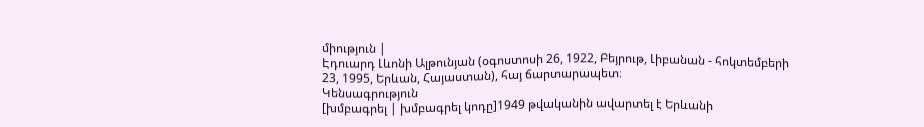միություն |
Էդուարդ Լևոնի Ալթունյան (օգոստոսի 26, 1922, Բեյրութ, Լիբանան - հոկտեմբերի 23, 1995, Երևան, Հայաստան), հայ ճարտարապետ։
Կենսագրություն
[խմբագրել | խմբագրել կոդը]1949 թվականին ավարտել է Երևանի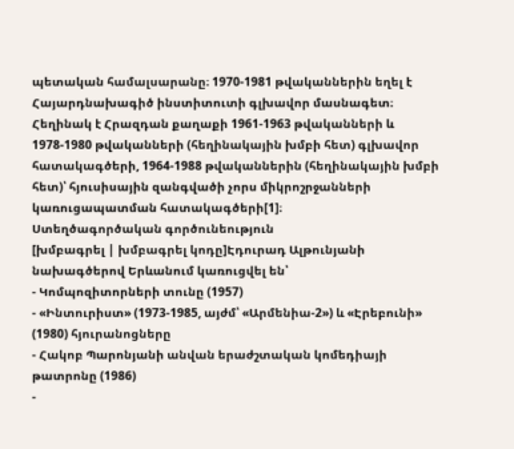պետական համալսարանը։ 1970-1981 թվականներին եղել է Հայարդնախագիծ ինստիտուտի գլխավոր մասնագետ։
Հեղինակ է Հրազդան քաղաքի 1961-1963 թվականների և 1978-1980 թվականների (հեղինակային խմբի հետ) գլխավոր հատակագծերի, 1964-1988 թվականներին (հեղինակային խմբի հետ)՝ հյուսիսային զանգվածի չորս միկրոշրջանների կառուցապատման հատակագծերի[1]։
Ստեղծագործական գործունեություն
[խմբագրել | խմբագրել կոդը]Էդուրադ Ալթունյանի նախագծերով Երևանում կառուցվել են՝
- Կոմպոզիտորների տունը (1957)
- «Ինտուրիստ» (1973-1985, այժմ՝ «Արմենիա-2») և «Էրեբունի» (1980) հյուրանոցները
- Հակոբ Պարոնյանի անվան երաժշտական կոմեդիայի թատրոնը (1986)
-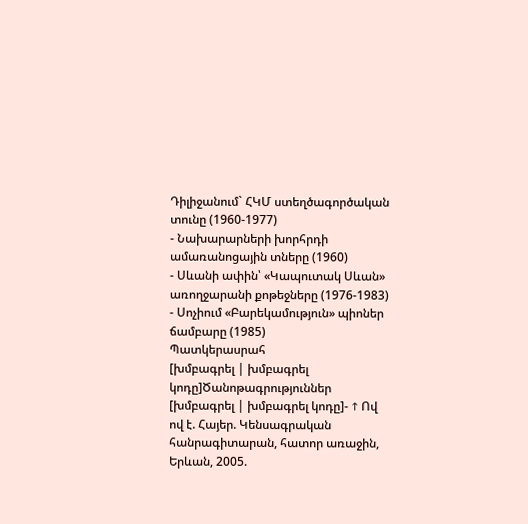Դիլիջանում` ՀԿՄ ստեղծագործական տունը (1960-1977)
- Նախարարների խորհրդի ամառանոցային տները (1960)
- Սևանի ափին՝ «Կապուտակ Սևան» առողջարանի քոթեջները (1976-1983)
- Սոչիում «Բարեկամություն» պիոներ ճամբարը (1985)
Պատկերասրահ
[խմբագրել | խմբագրել կոդը]Ծանոթագրություններ
[խմբագրել | խմբագրել կոդը]- ↑ Ով ով է. Հայեր. Կենսագրական հանրագիտարան, հատոր առաջին, Երևան, 2005.